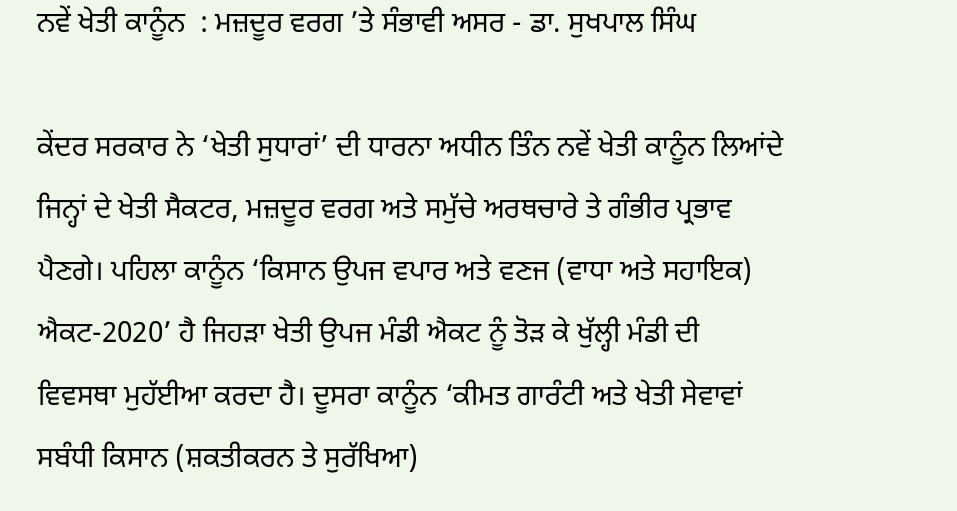ਨਵੇਂ ਖੇਤੀ ਕਾਨੂੰਨ  : ਮਜ਼ਦੂਰ ਵਰਗ ’ਤੇ ਸੰਭਾਵੀ ਅਸਰ - ਡਾ. ਸੁਖਪਾਲ ਸਿੰਘ

ਕੇਂਦਰ ਸਰਕਾਰ ਨੇ ‘ਖੇਤੀ ਸੁਧਾਰਾਂ’ ਦੀ ਧਾਰਨਾ ਅਧੀਨ ਤਿੰਨ ਨਵੇਂ ਖੇਤੀ ਕਾਨੂੰਨ ਲਿਆਂਦੇ ਜਿਨ੍ਹਾਂ ਦੇ ਖੇਤੀ ਸੈਕਟਰ, ਮਜ਼ਦੂਰ ਵਰਗ ਅਤੇ ਸਮੁੱਚੇ ਅਰਥਚਾਰੇ ਤੇ ਗੰਭੀਰ ਪ੍ਰਭਾਵ ਪੈਣਗੇ। ਪਹਿਲਾ ਕਾਨੂੰਨ ‘ਕਿਸਾਨ ਉਪਜ ਵਪਾਰ ਅਤੇ ਵਣਜ (ਵਾਧਾ ਅਤੇ ਸਹਾਇਕ) ਐਕਟ-2020’ ਹੈ ਜਿਹੜਾ ਖੇਤੀ ਉਪਜ ਮੰਡੀ ਐਕਟ ਨੂੰ ਤੋੜ ਕੇ ਖੁੱਲ੍ਹੀ ਮੰਡੀ ਦੀ ਵਿਵਸਥਾ ਮੁਹੱਈਆ ਕਰਦਾ ਹੈ। ਦੂਸਰਾ ਕਾਨੂੰਨ ‘ਕੀਮਤ ਗਾਰੰਟੀ ਅਤੇ ਖੇਤੀ ਸੇਵਾਵਾਂ ਸਬੰਧੀ ਕਿਸਾਨ (ਸ਼ਕਤੀਕਰਨ ਤੇ ਸੁਰੱਖਿਆ)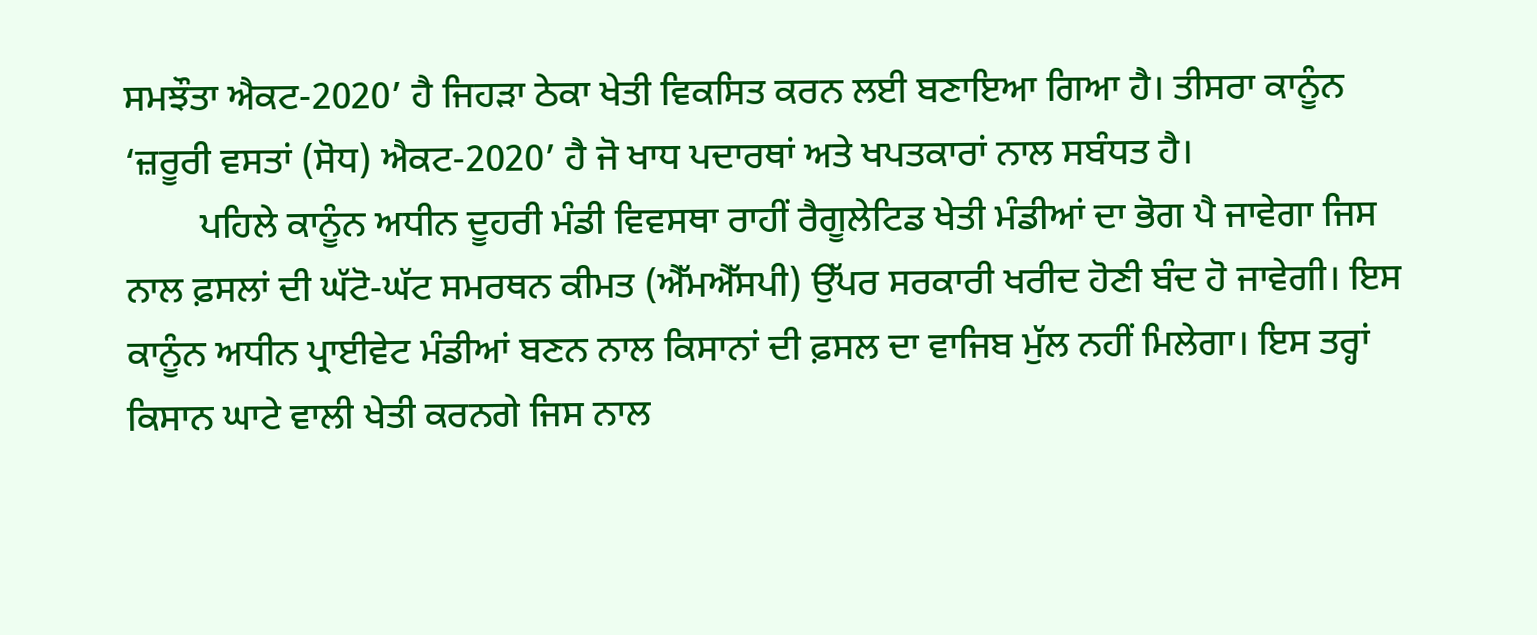ਸਮਝੌਤਾ ਐਕਟ-2020’ ਹੈ ਜਿਹੜਾ ਠੇਕਾ ਖੇਤੀ ਵਿਕਸਿਤ ਕਰਨ ਲਈ ਬਣਾਇਆ ਗਿਆ ਹੈ। ਤੀਸਰਾ ਕਾਨੂੰਨ ‘ਜ਼ਰੂਰੀ ਵਸਤਾਂ (ਸੋਧ) ਐਕਟ-2020’ ਹੈ ਜੋ ਖਾਧ ਪਦਾਰਥਾਂ ਅਤੇ ਖਪਤਕਾਰਾਂ ਨਾਲ ਸਬੰਧਤ ਹੈ।
        ਪਹਿਲੇ ਕਾਨੂੰਨ ਅਧੀਨ ਦੂਹਰੀ ਮੰਡੀ ਵਿਵਸਥਾ ਰਾਹੀਂ ਰੈਗੂਲੇਟਿਡ ਖੇਤੀ ਮੰਡੀਆਂ ਦਾ ਭੋਗ ਪੈ ਜਾਵੇਗਾ ਜਿਸ ਨਾਲ ਫ਼ਸਲਾਂ ਦੀ ਘੱਟੋ-ਘੱਟ ਸਮਰਥਨ ਕੀਮਤ (ਐੱਮਐੱਸਪੀ) ਉੱਪਰ ਸਰਕਾਰੀ ਖਰੀਦ ਹੋਣੀ ਬੰਦ ਹੋ ਜਾਵੇਗੀ। ਇਸ ਕਾਨੂੰਨ ਅਧੀਨ ਪ੍ਰਾਈਵੇਟ ਮੰਡੀਆਂ ਬਣਨ ਨਾਲ ਕਿਸਾਨਾਂ ਦੀ ਫ਼ਸਲ ਦਾ ਵਾਜਿਬ ਮੁੱਲ ਨਹੀਂ ਮਿਲੇਗਾ। ਇਸ ਤਰ੍ਹਾਂ ਕਿਸਾਨ ਘਾਟੇ ਵਾਲੀ ਖੇਤੀ ਕਰਨਗੇ ਜਿਸ ਨਾਲ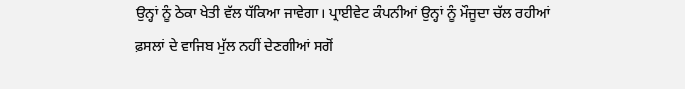ਉਨ੍ਹਾਂ ਨੂੰ ਠੇਕਾ ਖੇਤੀ ਵੱਲ ਧੱਕਿਆ ਜਾਵੇਗਾ। ਪ੍ਰਾਈਵੇਟ ਕੰਪਨੀਆਂ ਉਨ੍ਹਾਂ ਨੂੰ ਮੌਜੂਦਾ ਚੱਲ ਰਹੀਆਂ ਫ਼ਸਲਾਂ ਦੇ ਵਾਜਿਬ ਮੁੱਲ ਨਹੀਂ ਦੇਣਗੀਆਂ ਸਗੋਂ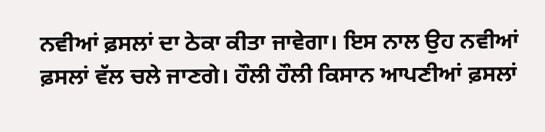ਨਵੀਆਂ ਫ਼ਸਲਾਂ ਦਾ ਠੇਕਾ ਕੀਤਾ ਜਾਵੇਗਾ। ਇਸ ਨਾਲ ਉਹ ਨਵੀਆਂ ਫ਼ਸਲਾਂ ਵੱਲ ਚਲੇ ਜਾਣਗੇ। ਹੌਲੀ ਹੌਲੀ ਕਿਸਾਨ ਆਪਣੀਆਂ ਫ਼ਸਲਾਂ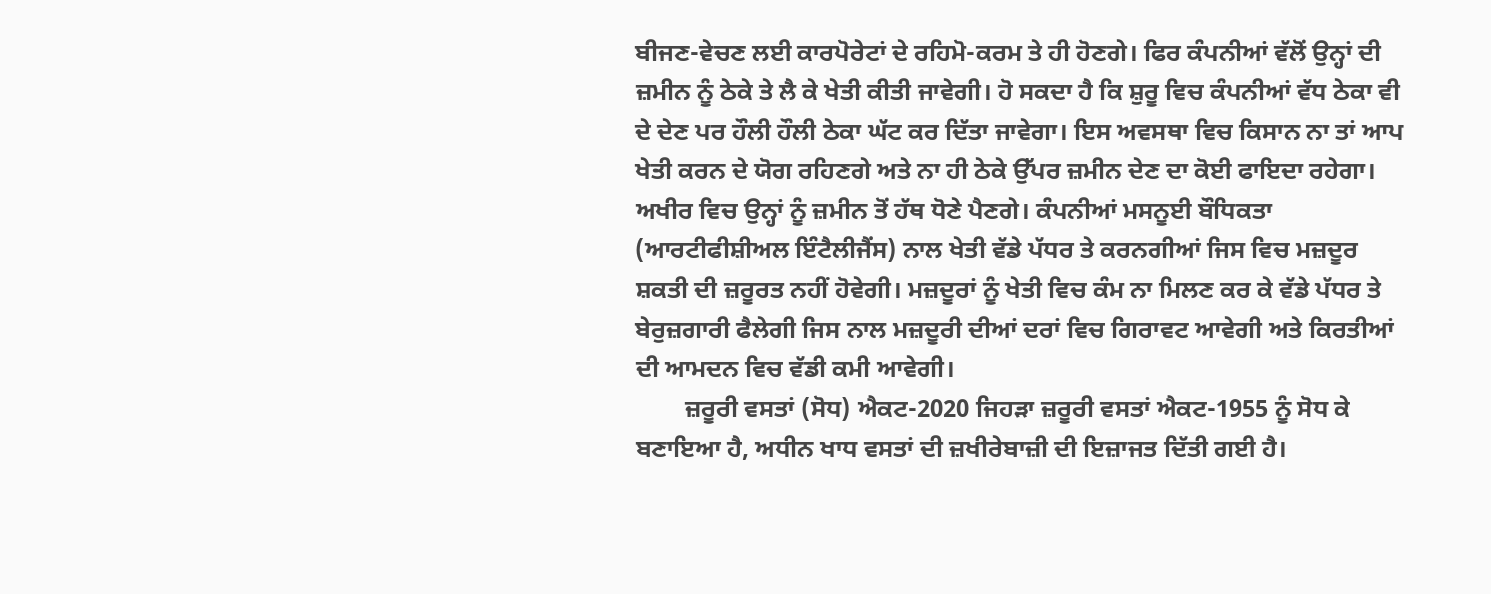ਬੀਜਣ-ਵੇਚਣ ਲਈ ਕਾਰਪੋਰੇਟਾਂ ਦੇ ਰਹਿਮੋ-ਕਰਮ ਤੇ ਹੀ ਹੋਣਗੇ। ਫਿਰ ਕੰਪਨੀਆਂ ਵੱਲੋਂ ਉਨ੍ਹਾਂ ਦੀ ਜ਼ਮੀਨ ਨੂੰ ਠੇਕੇ ਤੇ ਲੈ ਕੇ ਖੇਤੀ ਕੀਤੀ ਜਾਵੇਗੀ। ਹੋ ਸਕਦਾ ਹੈ ਕਿ ਸ਼ੁਰੂ ਵਿਚ ਕੰਪਨੀਆਂ ਵੱਧ ਠੇਕਾ ਵੀ ਦੇ ਦੇਣ ਪਰ ਹੌਲੀ ਹੌਲੀ ਠੇਕਾ ਘੱਟ ਕਰ ਦਿੱਤਾ ਜਾਵੇਗਾ। ਇਸ ਅਵਸਥਾ ਵਿਚ ਕਿਸਾਨ ਨਾ ਤਾਂ ਆਪ ਖੇਤੀ ਕਰਨ ਦੇ ਯੋਗ ਰਹਿਣਗੇ ਅਤੇ ਨਾ ਹੀ ਠੇਕੇ ਉੱਪਰ ਜ਼ਮੀਨ ਦੇਣ ਦਾ ਕੋਈ ਫਾਇਦਾ ਰਹੇਗਾ। ਅਖੀਰ ਵਿਚ ਉਨ੍ਹਾਂ ਨੂੰ ਜ਼ਮੀਨ ਤੋਂ ਹੱਥ ਧੋਣੇ ਪੈਣਗੇ। ਕੰਪਨੀਆਂ ਮਸਨੂਈ ਬੌਧਿਕਤਾ (ਆਰਟੀਫੀਸ਼ੀਅਲ ਇੰਟੈਲੀਜੈਂਸ) ਨਾਲ ਖੇਤੀ ਵੱਡੇ ਪੱਧਰ ਤੇ ਕਰਨਗੀਆਂ ਜਿਸ ਵਿਚ ਮਜ਼ਦੂਰ ਸ਼ਕਤੀ ਦੀ ਜ਼ਰੂਰਤ ਨਹੀਂ ਹੋਵੇਗੀ। ਮਜ਼ਦੂਰਾਂ ਨੂੰ ਖੇਤੀ ਵਿਚ ਕੰਮ ਨਾ ਮਿਲਣ ਕਰ ਕੇ ਵੱਡੇ ਪੱਧਰ ਤੇ ਬੇਰੁਜ਼ਗਾਰੀ ਫੈਲੇਗੀ ਜਿਸ ਨਾਲ ਮਜ਼ਦੂਰੀ ਦੀਆਂ ਦਰਾਂ ਵਿਚ ਗਿਰਾਵਟ ਆਵੇਗੀ ਅਤੇ ਕਿਰਤੀਆਂ ਦੀ ਆਮਦਨ ਵਿਚ ਵੱਡੀ ਕਮੀ ਆਵੇਗੀ।
        ਜ਼ਰੂਰੀ ਵਸਤਾਂ (ਸੋਧ) ਐਕਟ-2020 ਜਿਹੜਾ ਜ਼ਰੂਰੀ ਵਸਤਾਂ ਐਕਟ-1955 ਨੂੰ ਸੋਧ ਕੇ ਬਣਾਇਆ ਹੈ, ਅਧੀਨ ਖਾਧ ਵਸਤਾਂ ਦੀ ਜ਼ਖੀਰੇਬਾਜ਼ੀ ਦੀ ਇਜ਼ਾਜਤ ਦਿੱਤੀ ਗਈ ਹੈ।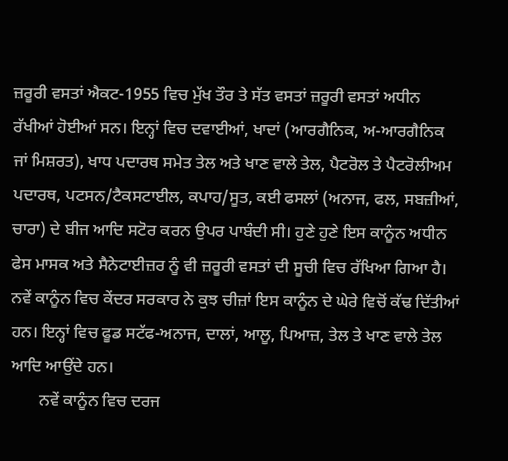ਜ਼ਰੂਰੀ ਵਸਤਾਂ ਐਕਟ-1955 ਵਿਚ ਮੁੱਖ ਤੌਰ ਤੇ ਸੱਤ ਵਸਤਾਂ ਜ਼ਰੂਰੀ ਵਸਤਾਂ ਅਧੀਨ ਰੱਖੀਆਂ ਹੋਈਆਂ ਸਨ। ਇਨ੍ਹਾਂ ਵਿਚ ਦਵਾਈਆਂ, ਖਾਦਾਂ (ਆਰਗੈਨਿਕ, ਅ-ਆਰਗੈਨਿਕ ਜਾਂ ਮਿਸ਼ਰਤ), ਖਾਧ ਪਦਾਰਥ ਸਮੇਤ ਤੇਲ ਅਤੇ ਖਾਣ ਵਾਲੇ ਤੇਲ, ਪੈਟਰੋਲ ਤੇ ਪੈਟਰੋਲੀਅਮ ਪਦਾਰਥ, ਪਟਸਨ/ਟੈਕਸਟਾਈਲ, ਕਪਾਹ/ਸੂਤ, ਕਈ ਫਸਲਾਂ (ਅਨਾਜ, ਫਲ, ਸਬਜ਼ੀਆਂ, ਚਾਰਾ) ਦੇ ਬੀਜ ਆਦਿ ਸਟੋਰ ਕਰਨ ਉਪਰ ਪਾਬੰਦੀ ਸੀ। ਹੁਣੇ ਹੁਣੇ ਇਸ ਕਾਨੂੰਨ ਅਧੀਨ ਫੇਸ ਮਾਸਕ ਅਤੇ ਸੈਨੇਟਾਈਜ਼ਰ ਨੂੰ ਵੀ ਜ਼ਰੂਰੀ ਵਸਤਾਂ ਦੀ ਸੂਚੀ ਵਿਚ ਰੱਖਿਆ ਗਿਆ ਹੈ। ਨਵੇਂ ਕਾਨੂੰਨ ਵਿਚ ਕੇਂਦਰ ਸਰਕਾਰ ਨੇ ਕੁਝ ਚੀਜ਼ਾਂ ਇਸ ਕਾਨੂੰਨ ਦੇ ਘੇਰੇ ਵਿਚੋਂ ਕੱਢ ਦਿੱਤੀਆਂ ਹਨ। ਇਨ੍ਹਾਂ ਵਿਚ ਫੂਡ ਸਟੱਫ-ਅਨਾਜ, ਦਾਲਾਂ, ਆਲੂ, ਪਿਆਜ਼, ਤੇਲ ਤੇ ਖਾਣ ਵਾਲੇ ਤੇਲ ਆਦਿ ਆਉਂਦੇ ਹਨ।
       ਨਵੇਂ ਕਾਨੂੰਨ ਵਿਚ ਦਰਜ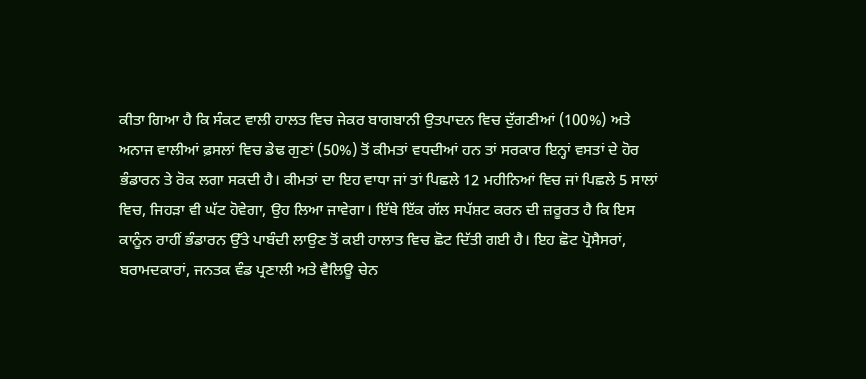ਕੀਤਾ ਗਿਆ ਹੈ ਕਿ ਸੰਕਟ ਵਾਲੀ ਹਾਲਤ ਵਿਚ ਜੇਕਰ ਬਾਗਬਾਨੀ ਉਤਪਾਦਨ ਵਿਚ ਦੁੱਗਣੀਆਂ (100%) ਅਤੇ ਅਨਾਜ ਵਾਲੀਆਂ ਫ਼ਸਲਾਂ ਵਿਚ ਡੇਢ ਗੁਣਾਂ (50%) ਤੋਂ ਕੀਮਤਾਂ ਵਧਦੀਆਂ ਹਨ ਤਾਂ ਸਰਕਾਰ ਇਨ੍ਹਾਂ ਵਸਤਾਂ ਦੇ ਹੋਰ ਭੰਡਾਰਨ ਤੇ ਰੋਕ ਲਗਾ ਸਕਦੀ ਹੈ। ਕੀਮਤਾਂ ਦਾ ਇਹ ਵਾਧਾ ਜਾਂ ਤਾਂ ਪਿਛਲੇ 12 ਮਹੀਨਿਆਂ ਵਿਚ ਜਾਂ ਪਿਛਲੇ 5 ਸਾਲਾਂ ਵਿਚ, ਜਿਹੜਾ ਵੀ ਘੱਟ ਹੋਵੇਗਾ, ਉਹ ਲਿਆ ਜਾਵੇਗਾ। ਇੱਥੇ ਇੱਕ ਗੱਲ ਸਪੱਸ਼ਟ ਕਰਨ ਦੀ ਜ਼ਰੂਰਤ ਹੈ ਕਿ ਇਸ ਕਾਨੂੰਨ ਰਾਹੀਂ ਭੰਡਾਰਨ ਉੱਤੇ ਪਾਬੰਦੀ ਲਾਉਣ ਤੋਂ ਕਈ ਹਾਲਾਤ ਵਿਚ ਛੋਟ ਦਿੱਤੀ ਗਈ ਹੈ। ਇਹ ਛੋਟ ਪ੍ਰੋਸੈਸਰਾਂ, ਬਰਾਮਦਕਾਰਾਂ, ਜਨਤਕ ਵੰਡ ਪ੍ਰਣਾਲੀ ਅਤੇ ਵੈਲਿਊ ਚੇਨ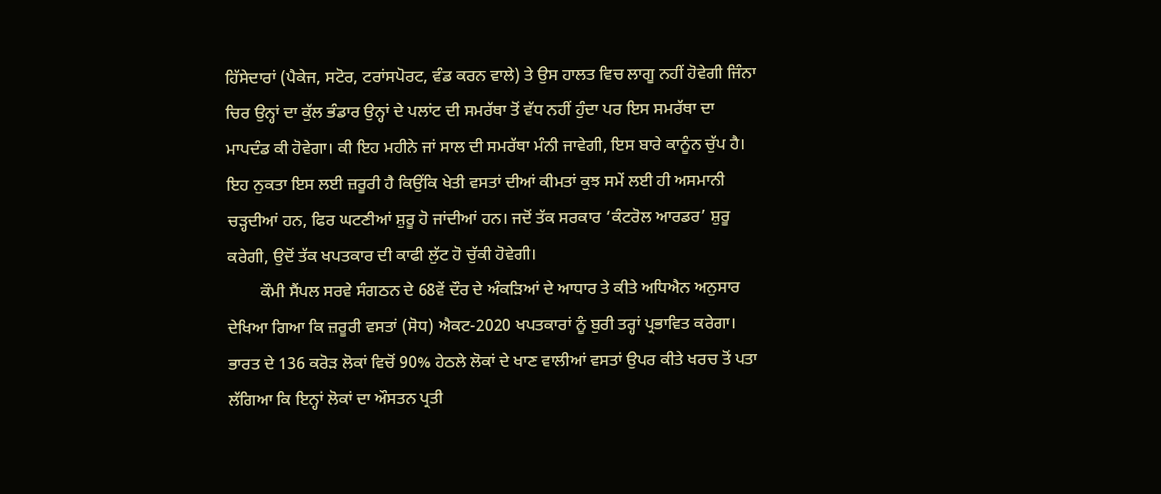ਹਿੱਸੇਦਾਰਾਂ (ਪੈਕੇਜ, ਸਟੋਰ, ਟਰਾਂਸਪੋਰਟ, ਵੰਡ ਕਰਨ ਵਾਲੇ) ਤੇ ਉਸ ਹਾਲਤ ਵਿਚ ਲਾਗੂ ਨਹੀਂ ਹੋਵੇਗੀ ਜਿੰਨਾ ਚਿਰ ਉਨ੍ਹਾਂ ਦਾ ਕੁੱਲ ਭੰਡਾਰ ਉਨ੍ਹਾਂ ਦੇ ਪਲਾਂਟ ਦੀ ਸਮਰੱਥਾ ਤੋਂ ਵੱਧ ਨਹੀਂ ਹੁੰਦਾ ਪਰ ਇਸ ਸਮਰੱਥਾ ਦਾ ਮਾਪਦੰਡ ਕੀ ਹੋਵੇਗਾ। ਕੀ ਇਹ ਮਹੀਨੇ ਜਾਂ ਸਾਲ ਦੀ ਸਮਰੱਥਾ ਮੰਨੀ ਜਾਵੇਗੀ, ਇਸ ਬਾਰੇ ਕਾਨੂੰਨ ਚੁੱਪ ਹੈ। ਇਹ ਨੁਕਤਾ ਇਸ ਲਈ ਜ਼ਰੂਰੀ ਹੈ ਕਿਉਂਕਿ ਖੇਤੀ ਵਸਤਾਂ ਦੀਆਂ ਕੀਮਤਾਂ ਕੁਝ ਸਮੇਂ ਲਈ ਹੀ ਅਸਮਾਨੀ ਚੜ੍ਹਦੀਆਂ ਹਨ, ਫਿਰ ਘਟਣੀਆਂ ਸ਼ੁਰੂ ਹੋ ਜਾਂਦੀਆਂ ਹਨ। ਜਦੋਂ ਤੱਕ ਸਰਕਾਰ ‘ਕੰਟਰੋਲ ਆਰਡਰ’ ਸ਼ੁਰੂ ਕਰੇਗੀ, ਉਦੋਂ ਤੱਕ ਖਪਤਕਾਰ ਦੀ ਕਾਫੀ ਲੁੱਟ ਹੋ ਚੁੱਕੀ ਹੋਵੇਗੀ।
        ਕੌਮੀ ਸੈਂਪਲ ਸਰਵੇ ਸੰਗਠਨ ਦੇ 68ਵੇਂ ਦੌਰ ਦੇ ਅੰਕੜਿਆਂ ਦੇ ਆਧਾਰ ਤੇ ਕੀਤੇ ਅਧਿਐਨ ਅਨੁਸਾਰ ਦੇਖਿਆ ਗਿਆ ਕਿ ਜ਼ਰੂਰੀ ਵਸਤਾਂ (ਸੋਧ) ਐਕਟ-2020 ਖਪਤਕਾਰਾਂ ਨੂੰ ਬੁਰੀ ਤਰ੍ਹਾਂ ਪ੍ਰਭਾਵਿਤ ਕਰੇਗਾ। ਭਾਰਤ ਦੇ 136 ਕਰੋੜ ਲੋਕਾਂ ਵਿਚੋਂ 90% ਹੇਠਲੇ ਲੋਕਾਂ ਦੇ ਖਾਣ ਵਾਲੀਆਂ ਵਸਤਾਂ ਉਪਰ ਕੀਤੇ ਖਰਚ ਤੋਂ ਪਤਾ ਲੱਗਿਆ ਕਿ ਇਨ੍ਹਾਂ ਲੋਕਾਂ ਦਾ ਔਸਤਨ ਪ੍ਰਤੀ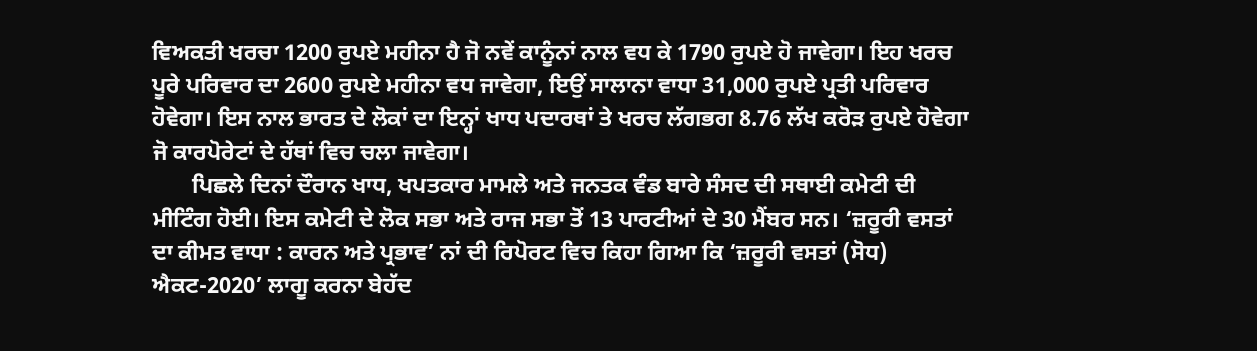ਵਿਅਕਤੀ ਖਰਚਾ 1200 ਰੁਪਏ ਮਹੀਨਾ ਹੈ ਜੋ ਨਵੇਂ ਕਾਨੂੰਨਾਂ ਨਾਲ ਵਧ ਕੇ 1790 ਰੁਪਏ ਹੋ ਜਾਵੇਗਾ। ਇਹ ਖਰਚ ਪੂਰੇ ਪਰਿਵਾਰ ਦਾ 2600 ਰੁਪਏ ਮਹੀਨਾ ਵਧ ਜਾਵੇਗਾ, ਇਉਂ ਸਾਲਾਨਾ ਵਾਧਾ 31,000 ਰੁਪਏ ਪ੍ਰਤੀ ਪਰਿਵਾਰ ਹੋਵੇਗਾ। ਇਸ ਨਾਲ ਭਾਰਤ ਦੇ ਲੋਕਾਂ ਦਾ ਇਨ੍ਹਾਂ ਖਾਧ ਪਦਾਰਥਾਂ ਤੇ ਖਰਚ ਲੱਗਭਗ 8.76 ਲੱਖ ਕਰੋੜ ਰੁਪਏ ਹੋਵੇਗਾ ਜੋ ਕਾਰਪੋਰੇਟਾਂ ਦੇ ਹੱਥਾਂ ਵਿਚ ਚਲਾ ਜਾਵੇਗਾ।
       ਪਿਛਲੇ ਦਿਨਾਂ ਦੌਰਾਨ ਖਾਧ, ਖਪਤਕਾਰ ਮਾਮਲੇ ਅਤੇ ਜਨਤਕ ਵੰਡ ਬਾਰੇ ਸੰਸਦ ਦੀ ਸਥਾਈ ਕਮੇਟੀ ਦੀ ਮੀਟਿੰਗ ਹੋਈ। ਇਸ ਕਮੇਟੀ ਦੇ ਲੋਕ ਸਭਾ ਅਤੇ ਰਾਜ ਸਭਾ ਤੋਂ 13 ਪਾਰਟੀਆਂ ਦੇ 30 ਮੈਂਬਰ ਸਨ। ‘ਜ਼ਰੂਰੀ ਵਸਤਾਂ ਦਾ ਕੀਮਤ ਵਾਧਾ : ਕਾਰਨ ਅਤੇ ਪ੍ਰਭਾਵ’ ਨਾਂ ਦੀ ਰਿਪੋਰਟ ਵਿਚ ਕਿਹਾ ਗਿਆ ਕਿ ‘ਜ਼ਰੂਰੀ ਵਸਤਾਂ (ਸੋਧ) ਐਕਟ-2020’ ਲਾਗੂ ਕਰਨਾ ਬੇਹੱਦ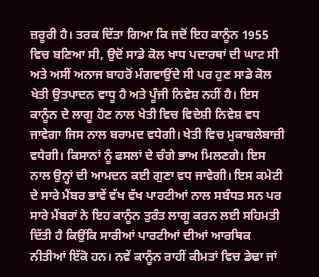ਜ਼ਰੂਰੀ ਹੈ। ਤਰਕ ਦਿੱਤਾ ਗਿਆ ਕਿ ਜਦੋਂ ਇਹ ਕਾਨੂੰਨ 1955 ਵਿਚ ਬਣਿਆ ਸੀ, ਉਦੋਂ ਸਾਡੇ ਕੋਲ ਖਾਧ ਪਦਾਰਥਾਂ ਦੀ ਘਾਟ ਸੀ ਅਤੇ ਅਸੀਂ ਅਨਾਜ ਬਾਹਰੋਂ ਮੰਗਵਾਉਂਦੇ ਸੀ ਪਰ ਹੁਣ ਸਾਡੇ ਕੋਲ ਖੇਤੀ ਉਤਪਾਦਨ ਵਾਧੂ ਹੈ ਅਤੇ ਪੂੰਜੀ ਨਿਵੇਸ਼ ਨਹੀਂ ਹੈ। ਇਸ ਕਾਨੂੰਨ ਦੇ ਲਾਗੂ ਹੋਣ ਨਾਲ ਖੇਤੀ ਵਿਚ ਵਿਦੇਸ਼ੀ ਨਿਵੇਸ਼ ਵਧ ਜਾਵੇਗਾ ਜਿਸ ਨਾਲ ਬਰਾਮਦ ਵਧੇਗੀ। ਖੇਤੀ ਵਿਚ ਮੁਕਾਬਲੇਬਾਜ਼ੀ ਵਧੇਗੀ। ਕਿਸਾਨਾਂ ਨੂੰ ਫਸਲਾਂ ਦੇ ਚੰਗੇ ਭਾਅ ਮਿਲਣਗੇ। ਇਸ ਨਾਲ ਉਨ੍ਹਾਂ ਦੀ ਆਮਦਨ ਕਈ ਗੁਣਾ ਵਧ ਜਾਵੇਗੀ। ਇਸ ਕਮੇਟੀ ਦੇ ਸਾਰੇ ਮੈਂਬਰ ਭਾਵੇਂ ਵੱਖ ਵੱਖ ਪਾਰਟੀਆਂ ਨਾਲ ਸਬੰਧਤ ਸਨ ਪਰ ਸਾਰੇ ਮੈਂਬਰਾਂ ਨੇ ਇਹ ਕਾਨੂੰਨ ਤੁਰੰਤ ਲਾਗੂ ਕਰਨ ਲਈ ਸਹਿਮਤੀ ਦਿੱਤੀ ਹੈ ਕਿਉਂਕਿ ਸਾਰੀਆਂ ਪਾਰਟੀਆਂ ਦੀਆਂ ਆਰਥਿਕ ਨੀਤੀਆਂ ਇੱਕੋ ਹਨ। ਨਵੇਂ ਕਾਨੂੰਨ ਰਾਹੀਂ ਕੀਮਤਾਂ ਵਿਚ ਡੇਢਾ ਜਾਂ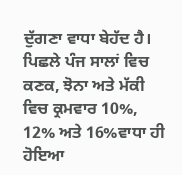ਦੁੱਗਣਾ ਵਾਧਾ ਬੇਹੱਦ ਹੈ। ਪਿਛਲੇ ਪੰਜ ਸਾਲਾਂ ਵਿਚ ਕਣਕ, ਝੋਨਾ ਅਤੇ ਮੱਕੀ ਵਿਚ ਕ੍ਰਮਵਾਰ 10%, 12% ਅਤੇ 16%ਵਾਧਾ ਹੀ ਹੋਇਆ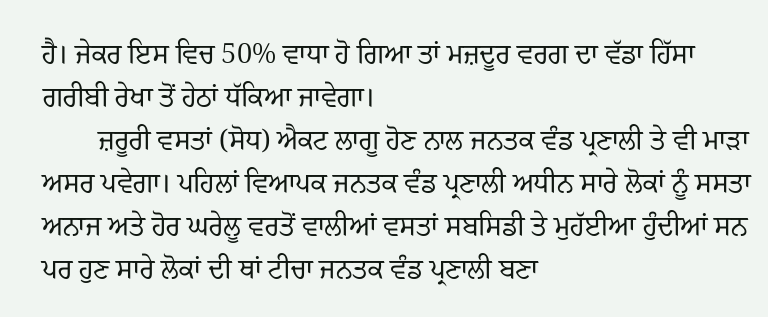ਹੈ। ਜੇਕਰ ਇਸ ਵਿਚ 50% ਵਾਧਾ ਹੋ ਗਿਆ ਤਾਂ ਮਜ਼ਦੂਰ ਵਰਗ ਦਾ ਵੱਡਾ ਹਿੱਸਾ ਗਰੀਬੀ ਰੇਖਾ ਤੋਂ ਹੇਠਾਂ ਧੱਕਿਆ ਜਾਵੇਗਾ।
        ਜ਼ਰੂਰੀ ਵਸਤਾਂ (ਸੋਧ) ਐਕਟ ਲਾਗੂ ਹੋਣ ਨਾਲ ਜਨਤਕ ਵੰਡ ਪ੍ਰਣਾਲੀ ਤੇ ਵੀ ਮਾੜਾ ਅਸਰ ਪਵੇਗਾ। ਪਹਿਲਾਂ ਵਿਆਪਕ ਜਨਤਕ ਵੰਡ ਪ੍ਰਣਾਲੀ ਅਧੀਨ ਸਾਰੇ ਲੋਕਾਂ ਨੂੰ ਸਸਤਾ ਅਨਾਜ ਅਤੇ ਹੋਰ ਘਰੇਲੂ ਵਰਤੋਂ ਵਾਲੀਆਂ ਵਸਤਾਂ ਸਬਸਿਡੀ ਤੇ ਮੁਹੱਈਆ ਹੁੰਦੀਆਂ ਸਨ ਪਰ ਹੁਣ ਸਾਰੇ ਲੋਕਾਂ ਦੀ ਥਾਂ ਟੀਚਾ ਜਨਤਕ ਵੰਡ ਪ੍ਰਣਾਲੀ ਬਣਾ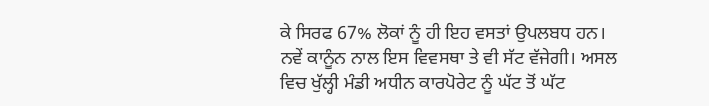ਕੇ ਸਿਰਫ 67% ਲੋਕਾਂ ਨੂੰ ਹੀ ਇਹ ਵਸਤਾਂ ਉਪਲਬਧ ਹਨ। ਨਵੇਂ ਕਾਨੂੰਨ ਨਾਲ ਇਸ ਵਿਵਸਥਾ ਤੇ ਵੀ ਸੱਟ ਵੱਜੇਗੀ। ਅਸਲ ਵਿਚ ਖੁੱਲ੍ਹੀ ਮੰਡੀ ਅਧੀਨ ਕਾਰਪੋਰੇਟ ਨੂੰ ਘੱਟ ਤੋਂ ਘੱਟ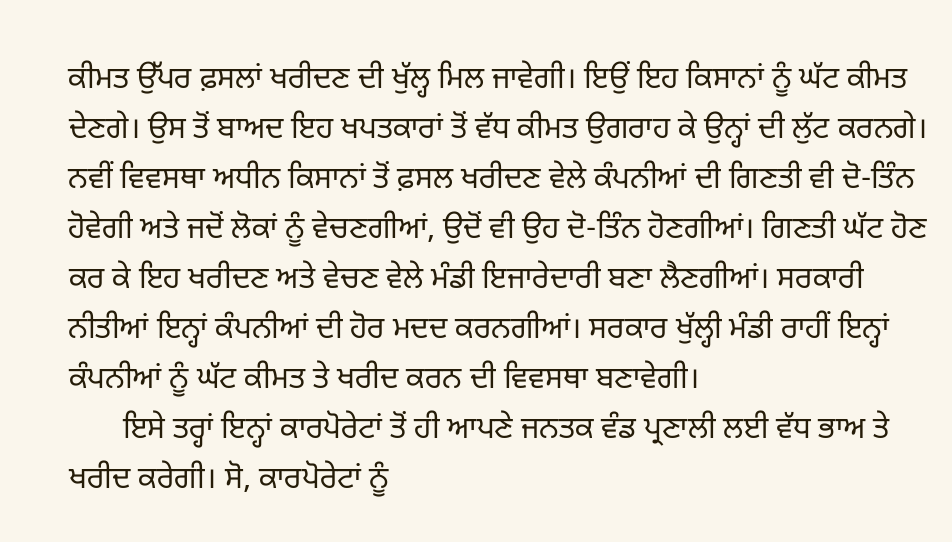ਕੀਮਤ ਉੱਪਰ ਫ਼ਸਲਾਂ ਖਰੀਦਣ ਦੀ ਖੁੱਲ੍ਹ ਮਿਲ ਜਾਵੇਗੀ। ਇਉਂ ਇਹ ਕਿਸਾਨਾਂ ਨੂੰ ਘੱਟ ਕੀਮਤ ਦੇਣਗੇ। ਉਸ ਤੋਂ ਬਾਅਦ ਇਹ ਖਪਤਕਾਰਾਂ ਤੋਂ ਵੱਧ ਕੀਮਤ ਉਗਰਾਹ ਕੇ ਉਨ੍ਹਾਂ ਦੀ ਲੁੱਟ ਕਰਨਗੇ। ਨਵੀਂ ਵਿਵਸਥਾ ਅਧੀਨ ਕਿਸਾਨਾਂ ਤੋਂ ਫ਼ਸਲ ਖਰੀਦਣ ਵੇਲੇ ਕੰਪਨੀਆਂ ਦੀ ਗਿਣਤੀ ਵੀ ਦੋ-ਤਿੰਨ ਹੋਵੇਗੀ ਅਤੇ ਜਦੋਂ ਲੋਕਾਂ ਨੂੰ ਵੇਚਣਗੀਆਂ, ਉਦੋਂ ਵੀ ਉਹ ਦੋ-ਤਿੰਨ ਹੋਣਗੀਆਂ। ਗਿਣਤੀ ਘੱਟ ਹੋਣ ਕਰ ਕੇ ਇਹ ਖਰੀਦਣ ਅਤੇ ਵੇਚਣ ਵੇਲੇ ਮੰਡੀ ਇਜਾਰੇਦਾਰੀ ਬਣਾ ਲੈਣਗੀਆਂ। ਸਰਕਾਰੀ ਨੀਤੀਆਂ ਇਨ੍ਹਾਂ ਕੰਪਨੀਆਂ ਦੀ ਹੋਰ ਮਦਦ ਕਰਨਗੀਆਂ। ਸਰਕਾਰ ਖੁੱਲ੍ਹੀ ਮੰਡੀ ਰਾਹੀਂ ਇਨ੍ਹਾਂ ਕੰਪਨੀਆਂ ਨੂੰ ਘੱਟ ਕੀਮਤ ਤੇ ਖਰੀਦ ਕਰਨ ਦੀ ਵਿਵਸਥਾ ਬਣਾਵੇਗੀ।
       ਇਸੇ ਤਰ੍ਹਾਂ ਇਨ੍ਹਾਂ ਕਾਰਪੋਰੇਟਾਂ ਤੋਂ ਹੀ ਆਪਣੇ ਜਨਤਕ ਵੰਡ ਪ੍ਰਣਾਲੀ ਲਈ ਵੱਧ ਭਾਅ ਤੇ ਖਰੀਦ ਕਰੇਗੀ। ਸੋ, ਕਾਰਪੋਰੇਟਾਂ ਨੂੰ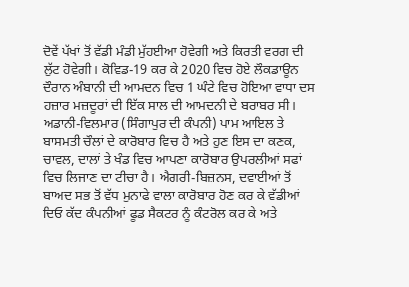ਦੋਵੇਂ ਪੱਖਾਂ ਤੋਂ ਵੱਡੀ ਮੰਡੀ ਮੁੱਹਈਆ ਹੋਵੇਗੀ ਅਤੇ ਕਿਰਤੀ ਵਰਗ ਦੀ ਲੁੱਟ ਹੋਵੇਗੀ। ਕੋਵਿਡ-19 ਕਰ ਕੇ 2020 ਵਿਚ ਹੋਏ ਲੌਕਡਾਊਨ ਦੌਰਾਨ ਅੰਬਾਨੀ ਦੀ ਆਮਦਨ ਵਿਚ 1 ਘੰਟੇ ਵਿਚ ਹੋਇਆ ਵਾਧਾ ਦਸ ਹਜ਼ਾਰ ਮਜ਼ਦੂਰਾਂ ਦੀ ਇੱਕ ਸਾਲ ਦੀ ਆਮਦਨੀ ਦੇ ਬਰਾਬਰ ਸੀ। ਅਡਾਨੀ-ਵਿਲਮਾਰ (ਸਿੰਗਾਪੁਰ ਦੀ ਕੰਪਨੀ) ਪਾਮ ਆਇਲ ਤੇ ਬਾਸਮਤੀ ਚੌਲਾਂ ਦੇ ਕਾਰੋਬਾਰ ਵਿਚ ਹੈ ਅਤੇ ਹੁਣ ਇਸ ਦਾ ਕਣਕ, ਚਾਵਲ, ਦਾਲਾਂ ਤੇ ਖੰਡ ਵਿਚ ਆਪਣਾ ਕਾਰੋਬਾਰ ਉਪਰਲੀਆਂ ਸਫਾਂ ਵਿਚ ਲਿਜਾਣ ਦਾ ਟੀਚਾ ਹੈ। ਐਗਰੀ-ਬਿਜ਼ਨਸ, ਦਵਾਈਆਂ ਤੋਂ ਬਾਅਦ ਸਭ ਤੋਂ ਵੱਧ ਮੁਨਾਫੇ ਵਾਲਾ ਕਾਰੋਬਾਰ ਹੋਣ ਕਰ ਕੇ ਵੱਡੀਆਂ ਦਿਓ ਕੱਦ ਕੰਪਨੀਆਂ ਫੂਡ ਸੈਕਟਰ ਨੂੰ ਕੰਟਰੋਲ ਕਰ ਕੇ ਅਤੇ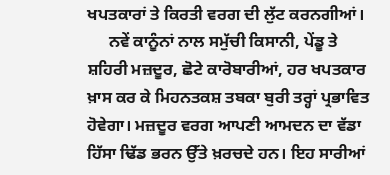ਖਪਤਕਾਰਾਂ ਤੇ ਕਿਰਤੀ ਵਰਗ ਦੀ ਲੁੱਟ ਕਰਨਗੀਆਂ।
     ਨਵੇਂ ਕਾਨੂੰਨਾਂ ਨਾਲ ਸਮੁੱਚੀ ਕਿਸਾਨੀ, ਪੇਂਡੂ ਤੇ ਸ਼ਹਿਰੀ ਮਜ਼ਦੂਰ, ਛੋਟੇ ਕਾਰੋਬਾਰੀਆਂ, ਹਰ ਖਪਤਕਾਰ ਖ਼ਾਸ ਕਰ ਕੇ ਮਿਹਨਤਕਸ਼ ਤਬਕਾ ਬੁਰੀ ਤਰ੍ਹਾਂ ਪ੍ਰਭਾਵਿਤ ਹੋਵੇਗਾ। ਮਜ਼ਦੂਰ ਵਰਗ ਆਪਣੀ ਆਮਦਨ ਦਾ ਵੱਡਾ ਹਿੱਸਾ ਢਿੱਡ ਭਰਨ ਉੱਤੇ ਖ਼ਰਚਦੇ ਹਨ। ਇਹ ਸਾਰੀਆਂ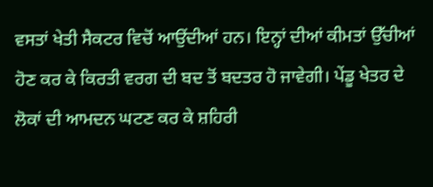ਵਸਤਾਂ ਖੇਤੀ ਸੈਕਟਰ ਵਿਚੋਂ ਆਉਂਦੀਆਂ ਹਨ। ਇਨ੍ਹਾਂ ਦੀਆਂ ਕੀਮਤਾਂ ਉੱਚੀਆਂ ਹੋਣ ਕਰ ਕੇ ਕਿਰਤੀ ਵਰਗ ਦੀ ਬਦ ਤੋਂ ਬਦਤਰ ਹੋ ਜਾਵੇਗੀ। ਪੇਂਡੂ ਖੇਤਰ ਦੇ ਲੋਕਾਂ ਦੀ ਆਮਦਨ ਘਟਣ ਕਰ ਕੇ ਸ਼ਹਿਰੀ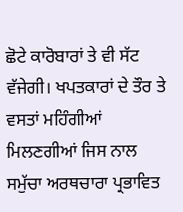ਛੋਟੇ ਕਾਰੋਬਾਰਾਂ ਤੇ ਵੀ ਸੱਟ ਵੱਜੇਗੀ। ਖਪਤਕਾਰਾਂ ਦੇ ਤੌਰ ਤੇ ਵਸਤਾਂ ਮਹਿੰਗੀਆਂ ਮਿਲਣਗੀਆਂ ਜਿਸ ਨਾਲ ਸਮੁੱਚਾ ਅਰਥਚਾਰਾ ਪ੍ਰਭਾਵਿਤ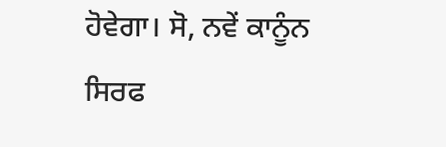ਹੋਵੇਗਾ। ਸੋ, ਨਵੇਂ ਕਾਨੂੰਨ ਸਿਰਫ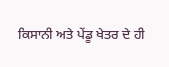ਕਿਸਾਨੀ ਅਤੇ ਪੇਂਡੂ ਖੇਤਰ ਦੇ ਹੀ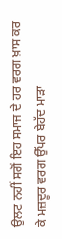ਉਲਟ ਨਹੀਂ ਸਗੋਂ ਇਹ ਸਮਾਜ ਦੇ ਹਰ ਵਰਗ ਖ਼ਾਸ ਕਰ ਕੇ ਮਜ਼ਦੂਰ ਵਰਗ ਉੱਪਰ ਬੇਹੱਦ ਮਾੜਾ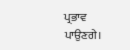ਪ੍ਰਭਾਵ ਪਾਉਣਗੇ।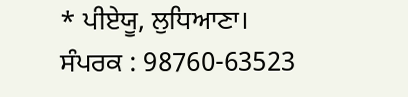* ਪੀਏਯੂ, ਲੁਧਿਆਣਾ।
ਸੰਪਰਕ : 98760-63523